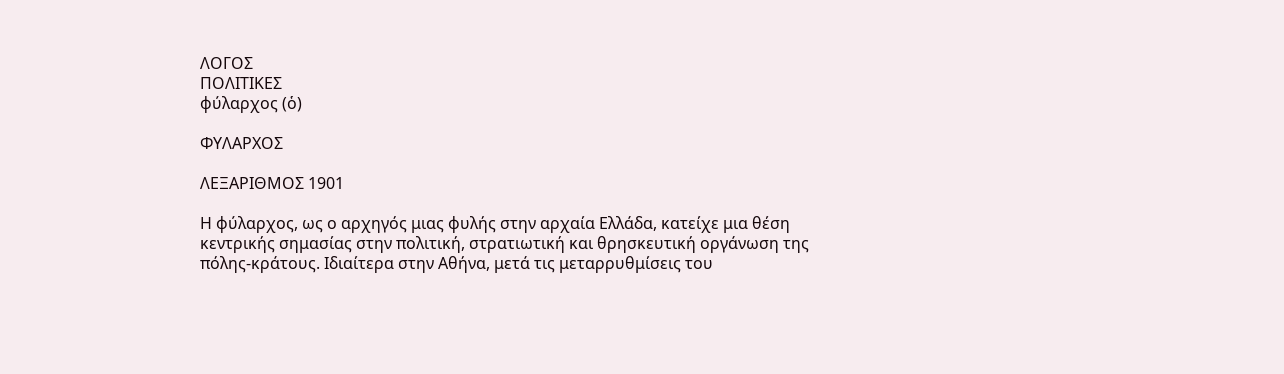ΛΟΓΟΣ
ΠΟΛΙΤΙΚΕΣ
φύλαρχος (ὁ)

ΦΥΛΑΡΧΟΣ

ΛΕΞΑΡΙΘΜΟΣ 1901

Η φύλαρχος, ως ο αρχηγός μιας φυλής στην αρχαία Ελλάδα, κατείχε μια θέση κεντρικής σημασίας στην πολιτική, στρατιωτική και θρησκευτική οργάνωση της πόλης-κράτους. Ιδιαίτερα στην Αθήνα, μετά τις μεταρρυθμίσεις του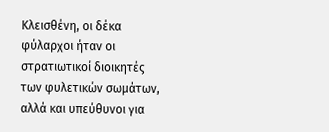Κλεισθένη, οι δέκα φύλαρχοι ήταν οι στρατιωτικοί διοικητές των φυλετικών σωμάτων, αλλά και υπεύθυνοι για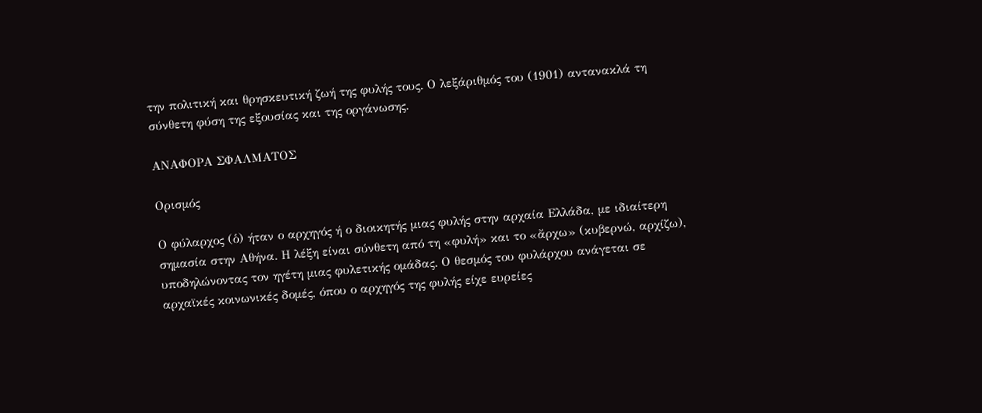την πολιτική και θρησκευτική ζωή της φυλής τους. Ο λεξάριθμός του (1901) αντανακλά τη σύνθετη φύση της εξουσίας και της οργάνωσης.

ΑΝΑΦΟΡΑ ΣΦΑΛΜΑΤΟΣ

Ορισμός

Ο φύλαρχος (ὁ) ήταν ο αρχηγός ή ο διοικητής μιας φυλής στην αρχαία Ελλάδα, με ιδιαίτερη σημασία στην Αθήνα. Η λέξη είναι σύνθετη από τη «φυλή» και το «ἄρχω» (κυβερνώ, αρχίζω), υποδηλώνοντας τον ηγέτη μιας φυλετικής ομάδας. Ο θεσμός του φυλάρχου ανάγεται σε αρχαϊκές κοινωνικές δομές, όπου ο αρχηγός της φυλής είχε ευρείες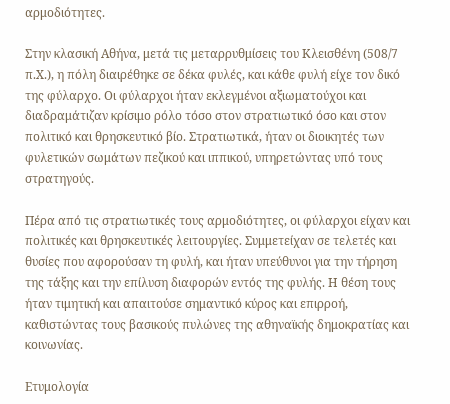αρμοδιότητες.

Στην κλασική Αθήνα, μετά τις μεταρρυθμίσεις του Κλεισθένη (508/7 π.Χ.), η πόλη διαιρέθηκε σε δέκα φυλές, και κάθε φυλή είχε τον δικό της φύλαρχο. Οι φύλαρχοι ήταν εκλεγμένοι αξιωματούχοι και διαδραμάτιζαν κρίσιμο ρόλο τόσο στον στρατιωτικό όσο και στον πολιτικό και θρησκευτικό βίο. Στρατιωτικά, ήταν οι διοικητές των φυλετικών σωμάτων πεζικού και ιππικού, υπηρετώντας υπό τους στρατηγούς.

Πέρα από τις στρατιωτικές τους αρμοδιότητες, οι φύλαρχοι είχαν και πολιτικές και θρησκευτικές λειτουργίες. Συμμετείχαν σε τελετές και θυσίες που αφορούσαν τη φυλή, και ήταν υπεύθυνοι για την τήρηση της τάξης και την επίλυση διαφορών εντός της φυλής. Η θέση τους ήταν τιμητική και απαιτούσε σημαντικό κύρος και επιρροή, καθιστώντας τους βασικούς πυλώνες της αθηναϊκής δημοκρατίας και κοινωνίας.

Ετυμολογία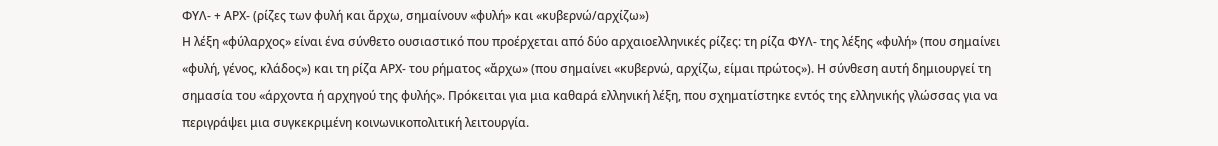ΦΥΛ- + ΑΡΧ- (ρίζες των φυλή και ἄρχω, σημαίνουν «φυλή» και «κυβερνώ/αρχίζω»)
Η λέξη «φύλαρχος» είναι ένα σύνθετο ουσιαστικό που προέρχεται από δύο αρχαιοελληνικές ρίζες: τη ρίζα ΦΥΛ- της λέξης «φυλή» (που σημαίνει «φυλή, γένος, κλάδος») και τη ρίζα ΑΡΧ- του ρήματος «ἄρχω» (που σημαίνει «κυβερνώ, αρχίζω, είμαι πρώτος»). Η σύνθεση αυτή δημιουργεί τη σημασία του «άρχοντα ή αρχηγού της φυλής». Πρόκειται για μια καθαρά ελληνική λέξη, που σχηματίστηκε εντός της ελληνικής γλώσσας για να περιγράψει μια συγκεκριμένη κοινωνικοπολιτική λειτουργία.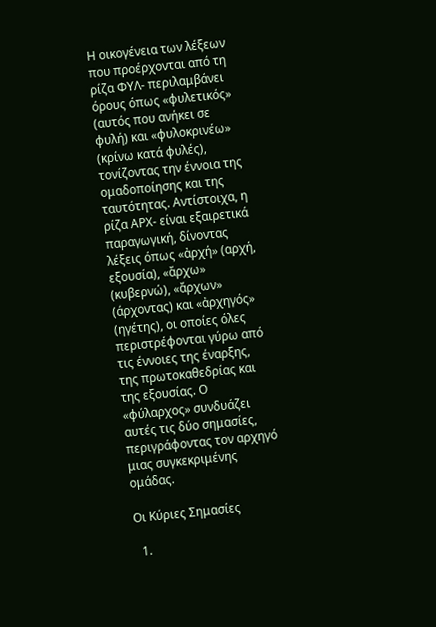Η οικογένεια των λέξεων που προέρχονται από τη ρίζα ΦΥΛ- περιλαμβάνει όρους όπως «φυλετικός» (αυτός που ανήκει σε φυλή) και «φυλοκρινέω» (κρίνω κατά φυλές), τονίζοντας την έννοια της ομαδοποίησης και της ταυτότητας. Αντίστοιχα, η ρίζα ΑΡΧ- είναι εξαιρετικά παραγωγική, δίνοντας λέξεις όπως «ἀρχή» (αρχή, εξουσία), «ἄρχω» (κυβερνώ), «ἄρχων» (άρχοντας) και «ἀρχηγός» (ηγέτης), οι οποίες όλες περιστρέφονται γύρω από τις έννοιες της έναρξης, της πρωτοκαθεδρίας και της εξουσίας. Ο «φύλαρχος» συνδυάζει αυτές τις δύο σημασίες, περιγράφοντας τον αρχηγό μιας συγκεκριμένης ομάδας.

Οι Κύριες Σημασίες

  1.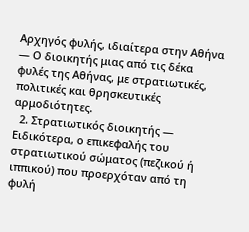Αρχηγός φυλής, ιδιαίτερα στην Αθήνα — Ο διοικητής μιας από τις δέκα φυλές της Αθήνας, με στρατιωτικές, πολιτικές και θρησκευτικές αρμοδιότητες.
  2. Στρατιωτικός διοικητής — Ειδικότερα, ο επικεφαλής του στρατιωτικού σώματος (πεζικού ή ιππικού) που προερχόταν από τη φυλή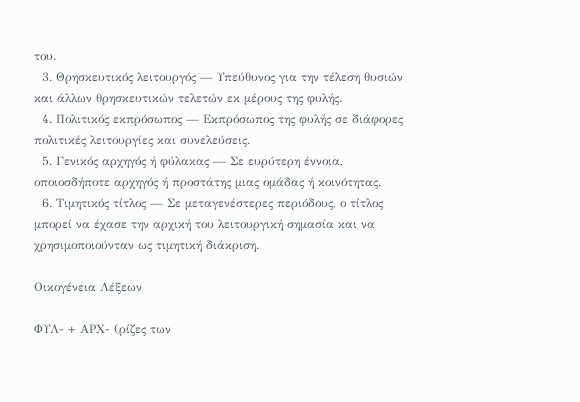του.
  3. Θρησκευτικός λειτουργός — Υπεύθυνος για την τέλεση θυσιών και άλλων θρησκευτικών τελετών εκ μέρους της φυλής.
  4. Πολιτικός εκπρόσωπος — Εκπρόσωπος της φυλής σε διάφορες πολιτικές λειτουργίες και συνελεύσεις.
  5. Γενικός αρχηγός ή φύλακας — Σε ευρύτερη έννοια, οποιοσδήποτε αρχηγός ή προστάτης μιας ομάδας ή κοινότητας.
  6. Τιμητικός τίτλος — Σε μεταγενέστερες περιόδους, ο τίτλος μπορεί να έχασε την αρχική του λειτουργική σημασία και να χρησιμοποιούνταν ως τιμητική διάκριση.

Οικογένεια Λέξεων

ΦΥΛ- + ΑΡΧ- (ρίζες των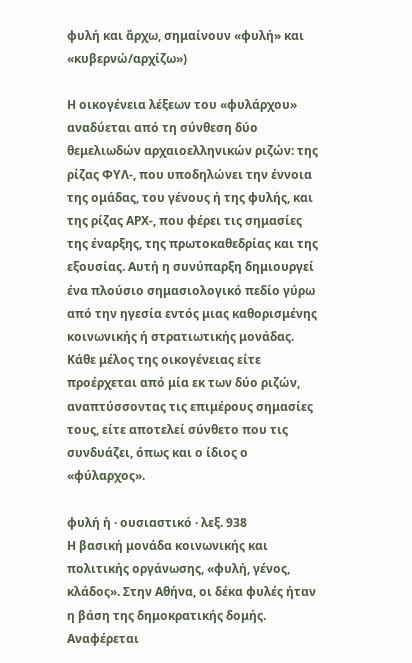φυλή και ἄρχω, σημαίνουν «φυλή» και «κυβερνώ/αρχίζω»)

Η οικογένεια λέξεων του «φυλάρχου» αναδύεται από τη σύνθεση δύο θεμελιωδών αρχαιοελληνικών ριζών: της ρίζας ΦΥΛ-, που υποδηλώνει την έννοια της ομάδας, του γένους ή της φυλής, και της ρίζας ΑΡΧ-, που φέρει τις σημασίες της έναρξης, της πρωτοκαθεδρίας και της εξουσίας. Αυτή η συνύπαρξη δημιουργεί ένα πλούσιο σημασιολογικό πεδίο γύρω από την ηγεσία εντός μιας καθορισμένης κοινωνικής ή στρατιωτικής μονάδας. Κάθε μέλος της οικογένειας είτε προέρχεται από μία εκ των δύο ριζών, αναπτύσσοντας τις επιμέρους σημασίες τους, είτε αποτελεί σύνθετο που τις συνδυάζει, όπως και ο ίδιος ο «φύλαρχος».

φυλή ἡ · ουσιαστικό · λεξ. 938
Η βασική μονάδα κοινωνικής και πολιτικής οργάνωσης, «φυλή, γένος, κλάδος». Στην Αθήνα, οι δέκα φυλές ήταν η βάση της δημοκρατικής δομής. Αναφέρεται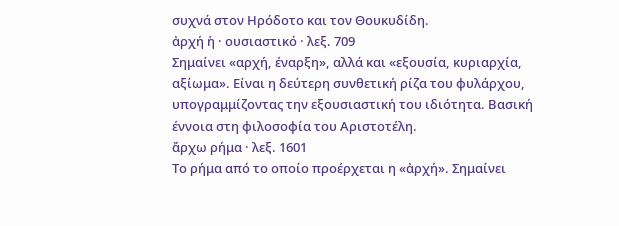συχνά στον Ηρόδοτο και τον Θουκυδίδη.
ἀρχή ἡ · ουσιαστικό · λεξ. 709
Σημαίνει «αρχή, έναρξη», αλλά και «εξουσία, κυριαρχία, αξίωμα». Είναι η δεύτερη συνθετική ρίζα του φυλάρχου, υπογραμμίζοντας την εξουσιαστική του ιδιότητα. Βασική έννοια στη φιλοσοφία του Αριστοτέλη.
ἄρχω ρήμα · λεξ. 1601
Το ρήμα από το οποίο προέρχεται η «ἀρχή». Σημαίνει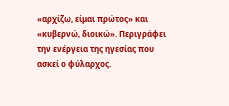«αρχίζω, είμαι πρώτος» και «κυβερνώ, διοικώ». Περιγράφει την ενέργεια της ηγεσίας που ασκεί ο φύλαρχος.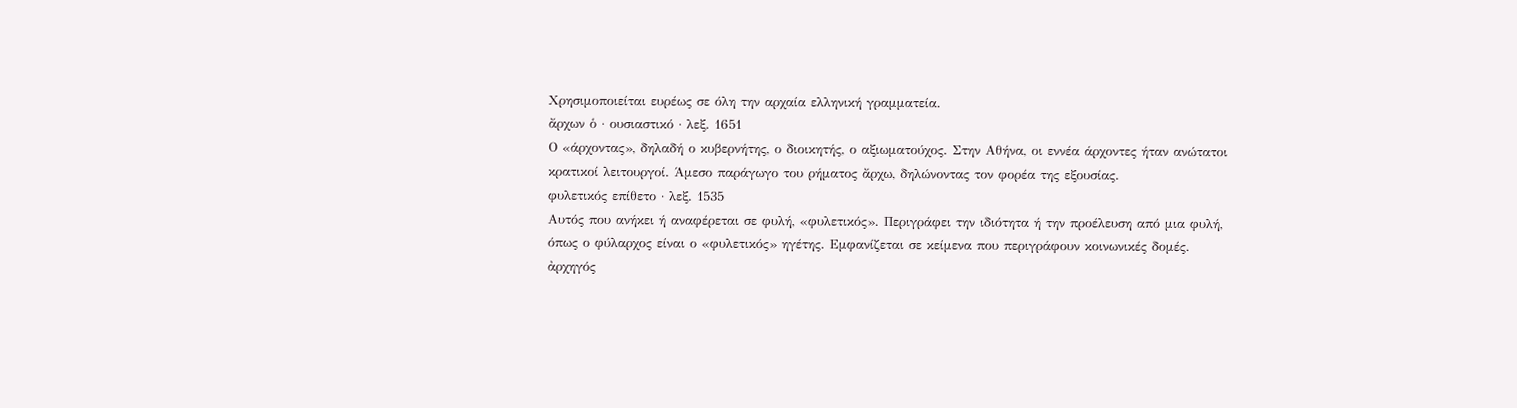Χρησιμοποιείται ευρέως σε όλη την αρχαία ελληνική γραμματεία.
ἄρχων ὁ · ουσιαστικό · λεξ. 1651
Ο «άρχοντας», δηλαδή ο κυβερνήτης, ο διοικητής, ο αξιωματούχος. Στην Αθήνα, οι εννέα άρχοντες ήταν ανώτατοι κρατικοί λειτουργοί. Άμεσο παράγωγο του ρήματος ἄρχω, δηλώνοντας τον φορέα της εξουσίας.
φυλετικός επίθετο · λεξ. 1535
Αυτός που ανήκει ή αναφέρεται σε φυλή, «φυλετικός». Περιγράφει την ιδιότητα ή την προέλευση από μια φυλή, όπως ο φύλαρχος είναι ο «φυλετικός» ηγέτης. Εμφανίζεται σε κείμενα που περιγράφουν κοινωνικές δομές.
ἀρχηγός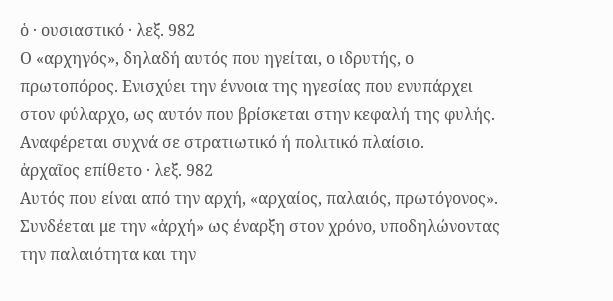ὁ · ουσιαστικό · λεξ. 982
Ο «αρχηγός», δηλαδή αυτός που ηγείται, ο ιδρυτής, ο πρωτοπόρος. Ενισχύει την έννοια της ηγεσίας που ενυπάρχει στον φύλαρχο, ως αυτόν που βρίσκεται στην κεφαλή της φυλής. Αναφέρεται συχνά σε στρατιωτικό ή πολιτικό πλαίσιο.
ἀρχαῖος επίθετο · λεξ. 982
Αυτός που είναι από την αρχή, «αρχαίος, παλαιός, πρωτόγονος». Συνδέεται με την «ἀρχή» ως έναρξη στον χρόνο, υποδηλώνοντας την παλαιότητα και την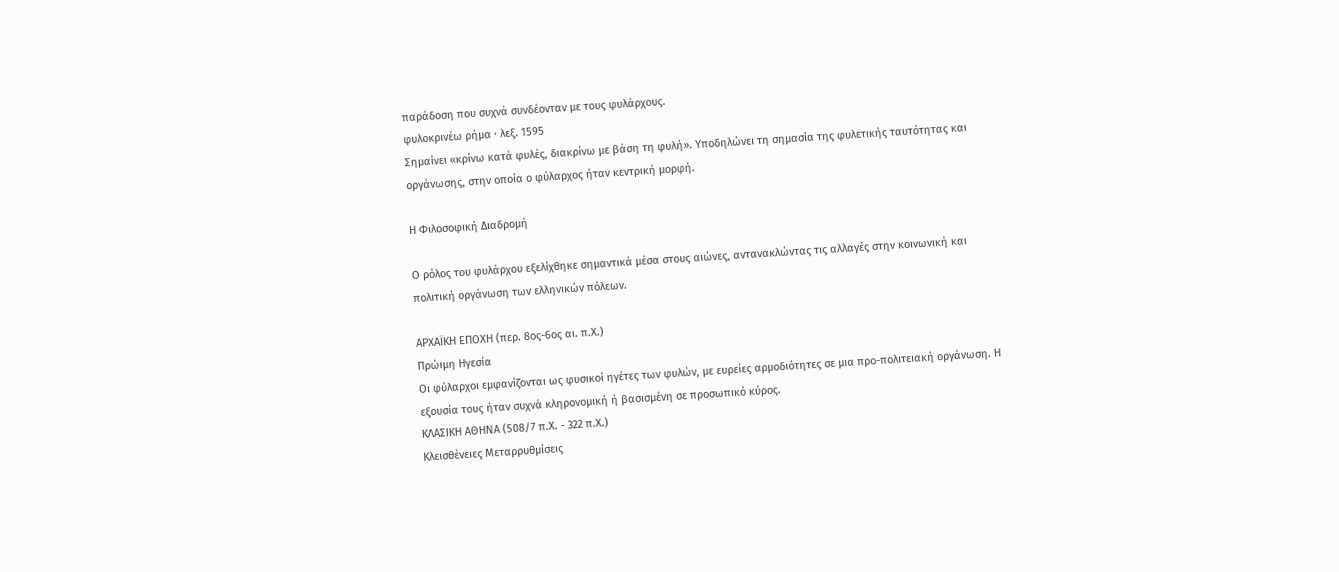παράδοση που συχνά συνδέονταν με τους φυλάρχους.
φυλοκρινέω ρήμα · λεξ. 1595
Σημαίνει «κρίνω κατά φυλές, διακρίνω με βάση τη φυλή». Υποδηλώνει τη σημασία της φυλετικής ταυτότητας και οργάνωσης, στην οποία ο φύλαρχος ήταν κεντρική μορφή.

Η Φιλοσοφική Διαδρομή

Ο ρόλος του φυλάρχου εξελίχθηκε σημαντικά μέσα στους αιώνες, αντανακλώντας τις αλλαγές στην κοινωνική και πολιτική οργάνωση των ελληνικών πόλεων.

ΑΡΧΑΪΚΗ ΕΠΟΧΗ (περ. 8ος-6ος αι. π.Χ.)
Πρώιμη Ηγεσία
Οι φύλαρχοι εμφανίζονται ως φυσικοί ηγέτες των φυλών, με ευρείες αρμοδιότητες σε μια προ-πολιτειακή οργάνωση. Η εξουσία τους ήταν συχνά κληρονομική ή βασισμένη σε προσωπικό κύρος.
ΚΛΑΣΙΚΗ ΑΘΗΝΑ (508/7 π.Χ. - 322 π.Χ.)
Κλεισθένειες Μεταρρυθμίσεις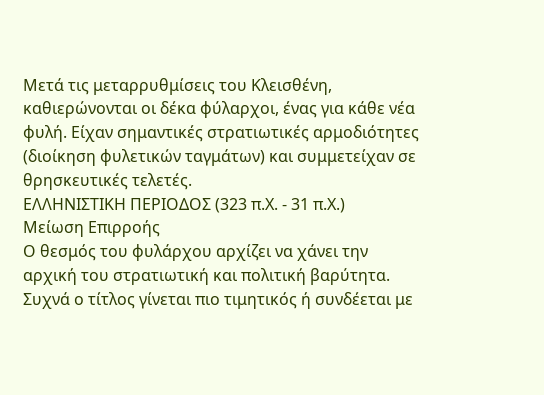Μετά τις μεταρρυθμίσεις του Κλεισθένη, καθιερώνονται οι δέκα φύλαρχοι, ένας για κάθε νέα φυλή. Είχαν σημαντικές στρατιωτικές αρμοδιότητες (διοίκηση φυλετικών ταγμάτων) και συμμετείχαν σε θρησκευτικές τελετές.
ΕΛΛΗΝΙΣΤΙΚΗ ΠΕΡΙΟΔΟΣ (323 π.Χ. - 31 π.Χ.)
Μείωση Επιρροής
Ο θεσμός του φυλάρχου αρχίζει να χάνει την αρχική του στρατιωτική και πολιτική βαρύτητα. Συχνά ο τίτλος γίνεται πιο τιμητικός ή συνδέεται με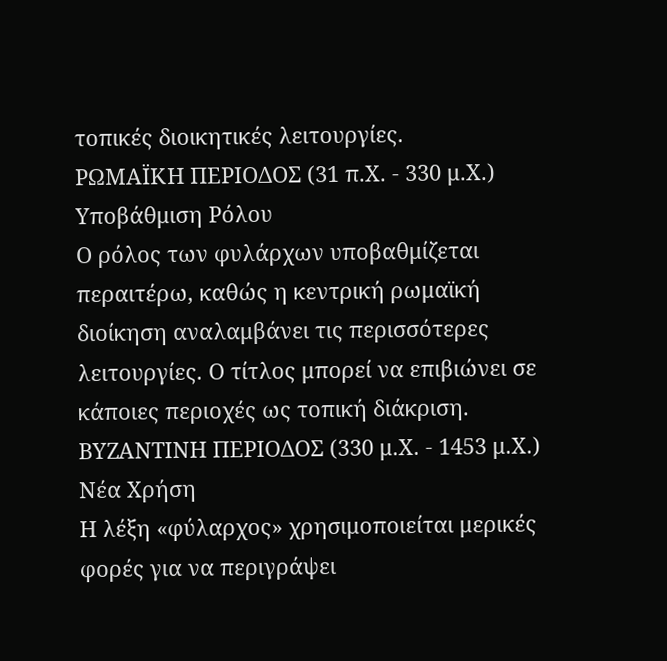τοπικές διοικητικές λειτουργίες.
ΡΩΜΑΪΚΗ ΠΕΡΙΟΔΟΣ (31 π.Χ. - 330 μ.Χ.)
Υποβάθμιση Ρόλου
Ο ρόλος των φυλάρχων υποβαθμίζεται περαιτέρω, καθώς η κεντρική ρωμαϊκή διοίκηση αναλαμβάνει τις περισσότερες λειτουργίες. Ο τίτλος μπορεί να επιβιώνει σε κάποιες περιοχές ως τοπική διάκριση.
ΒΥΖΑΝΤΙΝΗ ΠΕΡΙΟΔΟΣ (330 μ.Χ. - 1453 μ.Χ.)
Νέα Χρήση
Η λέξη «φύλαρχος» χρησιμοποιείται μερικές φορές για να περιγράψει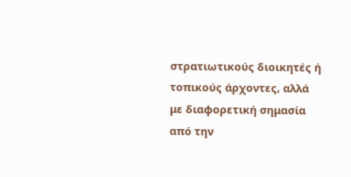στρατιωτικούς διοικητές ή τοπικούς άρχοντες, αλλά με διαφορετική σημασία από την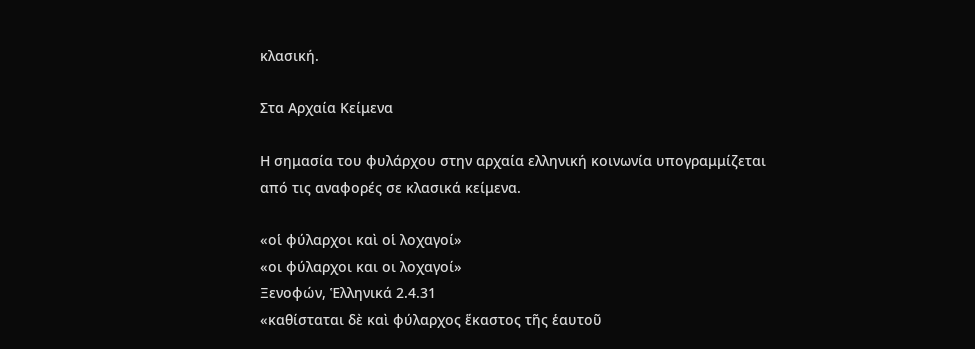κλασική.

Στα Αρχαία Κείμενα

Η σημασία του φυλάρχου στην αρχαία ελληνική κοινωνία υπογραμμίζεται από τις αναφορές σε κλασικά κείμενα.

«οἱ φύλαρχοι καὶ οἱ λοχαγοί»
«οι φύλαρχοι και οι λοχαγοί»
Ξενοφών, Ἑλληνικά 2.4.31
«καθίσταται δὲ καὶ φύλαρχος ἕκαστος τῆς ἑαυτοῦ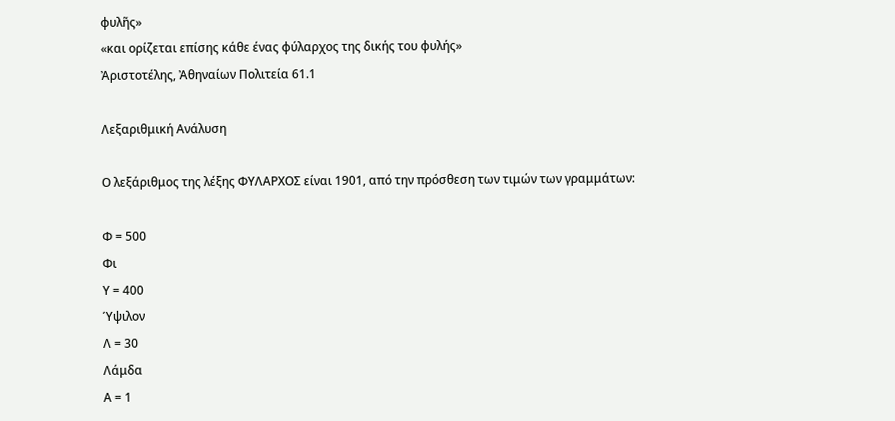φυλῆς»
«και ορίζεται επίσης κάθε ένας φύλαρχος της δικής του φυλής»
Ἀριστοτέλης, Ἀθηναίων Πολιτεία 61.1

Λεξαριθμική Ανάλυση

Ο λεξάριθμος της λέξης ΦΥΛΑΡΧΟΣ είναι 1901, από την πρόσθεση των τιμών των γραμμάτων:

Φ = 500
Φι
Υ = 400
Ύψιλον
Λ = 30
Λάμδα
Α = 1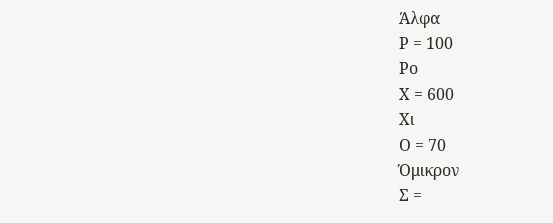Άλφα
Ρ = 100
Ρο
Χ = 600
Χι
Ο = 70
Όμικρον
Σ =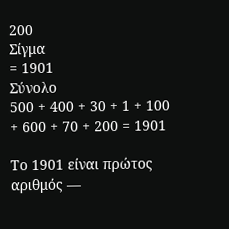200
Σίγμα
= 1901
Σύνολο
500 + 400 + 30 + 1 + 100 + 600 + 70 + 200 = 1901

Το 1901 είναι πρώτος αριθμός —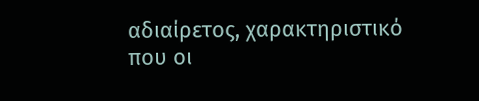αδιαίρετος, χαρακτηριστικό που οι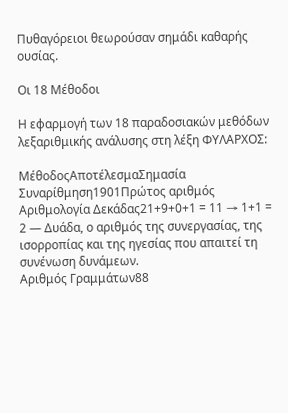Πυθαγόρειοι θεωρούσαν σημάδι καθαρής ουσίας.

Οι 18 Μέθοδοι

Η εφαρμογή των 18 παραδοσιακών μεθόδων λεξαριθμικής ανάλυσης στη λέξη ΦΥΛΑΡΧΟΣ:

ΜέθοδοςΑποτέλεσμαΣημασία
Συναρίθμηση1901Πρώτος αριθμός
Αριθμολογία Δεκάδας21+9+0+1 = 11 → 1+1 = 2 — Δυάδα, ο αριθμός της συνεργασίας, της ισορροπίας και της ηγεσίας που απαιτεί τη συνένωση δυνάμεων.
Αριθμός Γραμμάτων88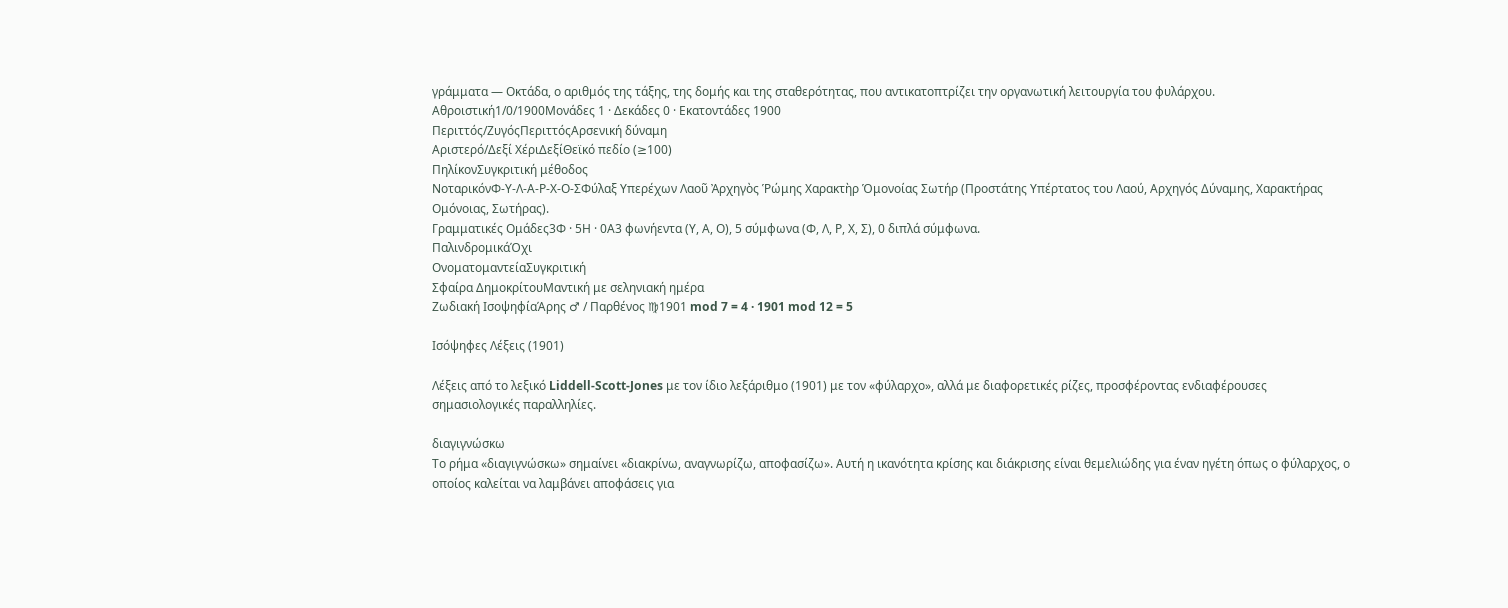γράμματα — Οκτάδα, ο αριθμός της τάξης, της δομής και της σταθερότητας, που αντικατοπτρίζει την οργανωτική λειτουργία του φυλάρχου.
Αθροιστική1/0/1900Μονάδες 1 · Δεκάδες 0 · Εκατοντάδες 1900
Περιττός/ΖυγόςΠεριττόςΑρσενική δύναμη
Αριστερό/Δεξί ΧέριΔεξίΘεϊκό πεδίο (≥100)
ΠηλίκονΣυγκριτική μέθοδος
ΝοταρικόνΦ-Υ-Λ-Α-Ρ-Χ-Ο-ΣΦύλαξ Υπερέχων Λαοῦ Ἀρχηγὸς Ῥώμης Χαρακτὴρ Ὁμονοίας Σωτήρ (Προστάτης Υπέρτατος του Λαού, Αρχηγός Δύναμης, Χαρακτήρας Ομόνοιας, Σωτήρας).
Γραμματικές Ομάδες3Φ · 5Η · 0Α3 φωνήεντα (Υ, Α, Ο), 5 σύμφωνα (Φ, Λ, Ρ, Χ, Σ), 0 διπλά σύμφωνα.
ΠαλινδρομικάΌχι
ΟνοματομαντείαΣυγκριτική
Σφαίρα ΔημοκρίτουΜαντική με σεληνιακή ημέρα
Ζωδιακή ΙσοψηφίαΆρης ♂ / Παρθένος ♍1901 mod 7 = 4 · 1901 mod 12 = 5

Ισόψηφες Λέξεις (1901)

Λέξεις από το λεξικό Liddell-Scott-Jones με τον ίδιο λεξάριθμο (1901) με τον «φύλαρχο», αλλά με διαφορετικές ρίζες, προσφέροντας ενδιαφέρουσες σημασιολογικές παραλληλίες.

διαγιγνώσκω
Το ρήμα «διαγιγνώσκω» σημαίνει «διακρίνω, αναγνωρίζω, αποφασίζω». Αυτή η ικανότητα κρίσης και διάκρισης είναι θεμελιώδης για έναν ηγέτη όπως ο φύλαρχος, ο οποίος καλείται να λαμβάνει αποφάσεις για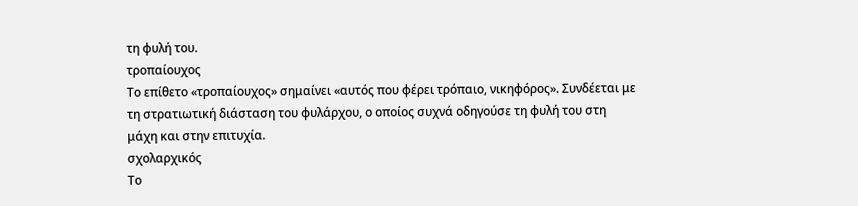τη φυλή του.
τροπαίουχος
Το επίθετο «τροπαίουχος» σημαίνει «αυτός που φέρει τρόπαιο, νικηφόρος». Συνδέεται με τη στρατιωτική διάσταση του φυλάρχου, ο οποίος συχνά οδηγούσε τη φυλή του στη μάχη και στην επιτυχία.
σχολαρχικός
Το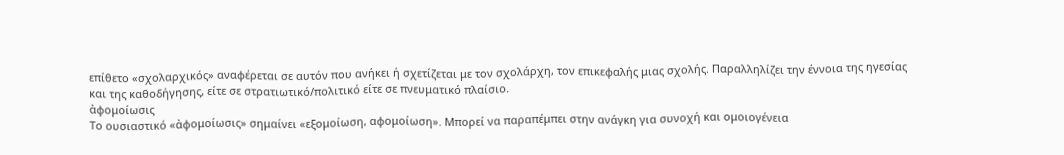επίθετο «σχολαρχικός» αναφέρεται σε αυτόν που ανήκει ή σχετίζεται με τον σχολάρχη, τον επικεφαλής μιας σχολής. Παραλληλίζει την έννοια της ηγεσίας και της καθοδήγησης, είτε σε στρατιωτικό/πολιτικό είτε σε πνευματικό πλαίσιο.
ἀφομοίωσις
Το ουσιαστικό «ἀφομοίωσις» σημαίνει «εξομοίωση, αφομοίωση». Μπορεί να παραπέμπει στην ανάγκη για συνοχή και ομοιογένεια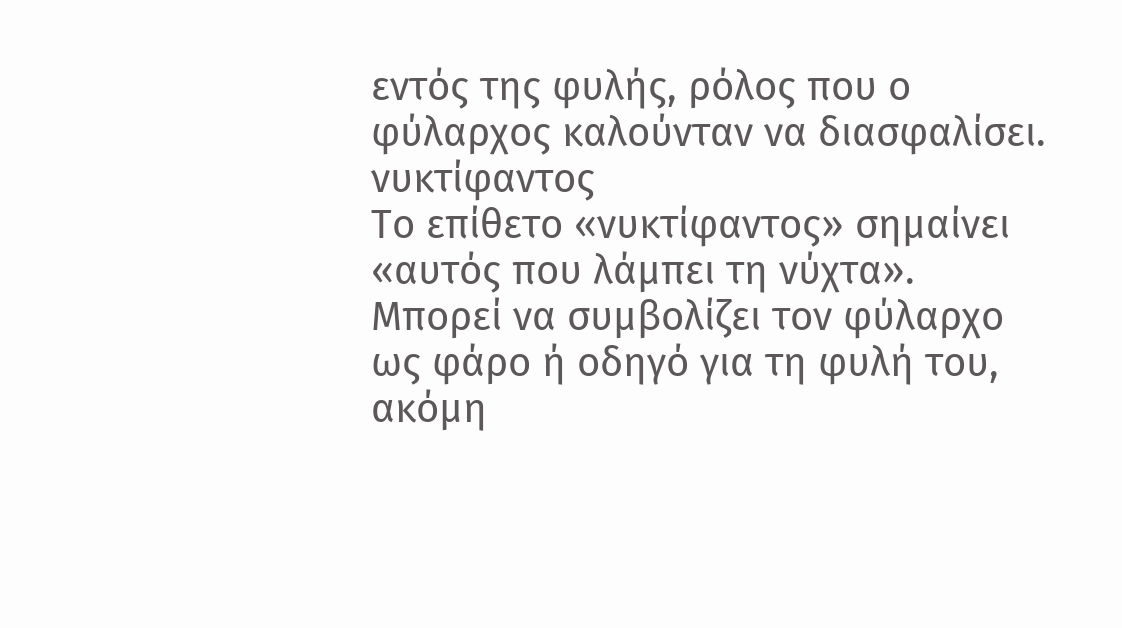εντός της φυλής, ρόλος που ο φύλαρχος καλούνταν να διασφαλίσει.
νυκτίφαντος
Το επίθετο «νυκτίφαντος» σημαίνει «αυτός που λάμπει τη νύχτα». Μπορεί να συμβολίζει τον φύλαρχο ως φάρο ή οδηγό για τη φυλή του, ακόμη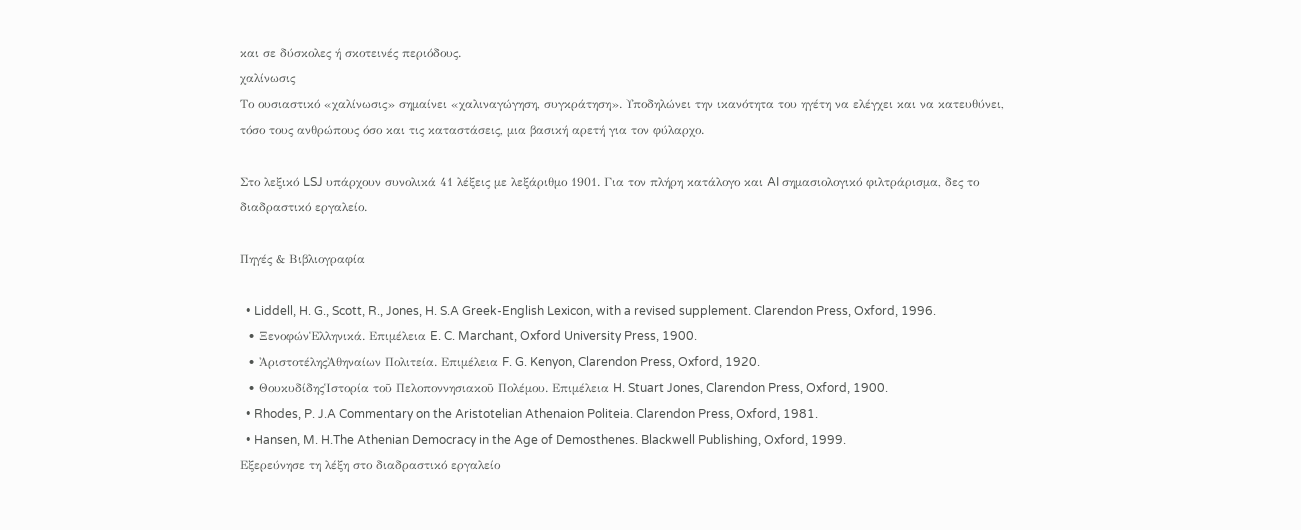και σε δύσκολες ή σκοτεινές περιόδους.
χαλίνωσις
Το ουσιαστικό «χαλίνωσις» σημαίνει «χαλιναγώγηση, συγκράτηση». Υποδηλώνει την ικανότητα του ηγέτη να ελέγχει και να κατευθύνει, τόσο τους ανθρώπους όσο και τις καταστάσεις, μια βασική αρετή για τον φύλαρχο.

Στο λεξικό LSJ υπάρχουν συνολικά 41 λέξεις με λεξάριθμο 1901. Για τον πλήρη κατάλογο και AI σημασιολογικό φιλτράρισμα, δες το διαδραστικό εργαλείο.

Πηγές & Βιβλιογραφία

  • Liddell, H. G., Scott, R., Jones, H. S.A Greek-English Lexicon, with a revised supplement. Clarendon Press, Oxford, 1996.
  • ΞενοφώνἙλληνικά. Επιμέλεια E. C. Marchant, Oxford University Press, 1900.
  • ἈριστοτέληςἈθηναίων Πολιτεία. Επιμέλεια F. G. Kenyon, Clarendon Press, Oxford, 1920.
  • ΘουκυδίδηςἹστορία τοῦ Πελοποννησιακοῦ Πολέμου. Επιμέλεια H. Stuart Jones, Clarendon Press, Oxford, 1900.
  • Rhodes, P. J.A Commentary on the Aristotelian Athenaion Politeia. Clarendon Press, Oxford, 1981.
  • Hansen, M. H.The Athenian Democracy in the Age of Demosthenes. Blackwell Publishing, Oxford, 1999.
Εξερεύνησε τη λέξη στο διαδραστικό εργαλείο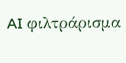AI φιλτράρισμα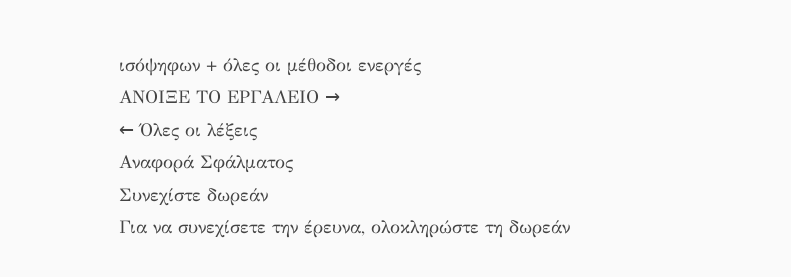ισόψηφων + όλες οι μέθοδοι ενεργές
ΑΝΟΙΞΕ ΤΟ ΕΡΓΑΛΕΙΟ →
← Όλες οι λέξεις
Αναφορά Σφάλματος
Συνεχίστε δωρεάν
Για να συνεχίσετε την έρευνα, ολοκληρώστε τη δωρεάν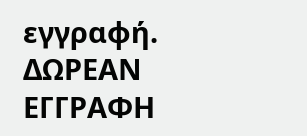εγγραφή.
ΔΩΡΕΑΝ ΕΓΓΡΑΦΗ